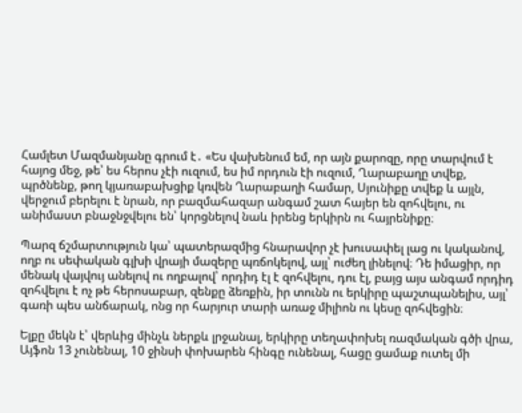Համլետ Մազմանյանը գրում է․ «Ես վախենում եմ, որ այն քարոզը, որը տարվում է հայոց մեջ, թե՝ ես հերոս չէի ուզում, ես իմ որդուն էի ուզում, Ղարաբաղը տվեք, պրծնենք, թող կյառաբախցիք կռվեն Ղարաբաղի համար, Սյունիքը տվեք և այլն, վերջում բերելու է նրան, որ բազմահազար անգամ շատ հայեր են զոհվելու, ու անիմաստ բնաջնջվելու են՝ կորցնելով նաև իրենց երկիրն ու հայրենիքը։

Պարզ ճշմարտություն կա՝ պատերազմից հնարավոր չէ խուսափել լաց ու կականով, ողբ ու սեփական գլխի վրայի մազերը պռճոկելով, այլ՝ ուժեղ լինելով։ Դե իմացիր, որ մենակ վայվույ անելով ու ողբալով՝ որդիդ էլ է զոհվելու, դու էլ, բայց այս անգամ որդիդ զոհվելու է ոչ թե հերոսաբար, զենքը ձեռքին, իր տունն ու երկիրը պաշտպանելիս, այլ՝ գառի պես անճարակ, ոնց որ հարյուր տարի առաջ միլիոն ու կեսը զոհվեցին։

Ելքը մեկն է՝ վերևից մինչև ներքև լրջանալ, երկիրը տեղափոխել ռազմական գծի վրա, Այֆոն 13 չունենալ, 10 ջինսի փոխարեն հինգը ունենալ, հացը ցամաք ուտել մի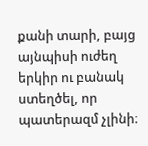քանի տարի, բայց այնպիսի ուժեղ երկիր ու բանակ ստեղծել, որ պատերազմ չլինի։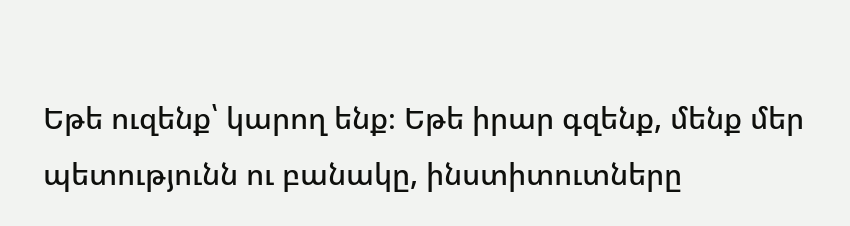Եթե ուզենք՝ կարող ենք։ Եթե իրար գզենք, մենք մեր պետությունն ու բանակը, ինստիտուտները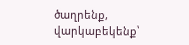ծաղրենք, վարկաբեկենք՝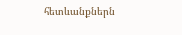հետևանքներն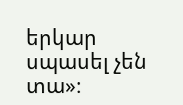երկար սպասել չեն տա»։